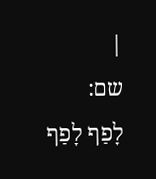|
שם:
לָפַף לָפַף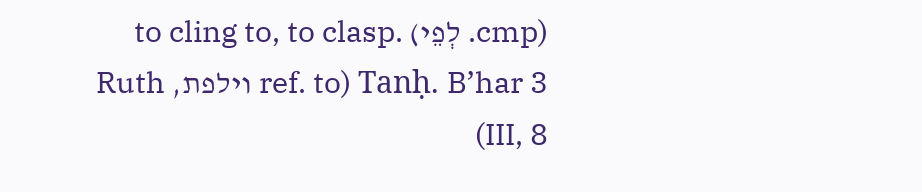(cmp. לְפֵי) to cling to, to clasp. Tanḥ. B’har 3 (ref. to וילפת, Ruth III, 8)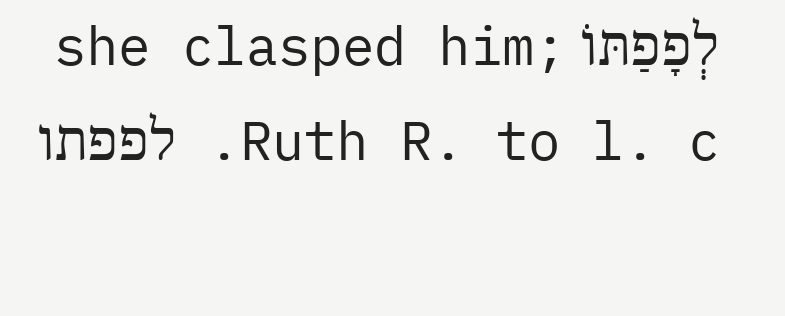לְפָפַתּוֹ she clasped him; Ruth R. to l. c. לפפתו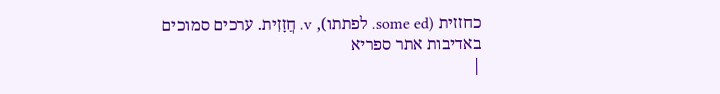כחזזית (some ed. לפתתו), v. חֲזָזִית. ערכים סמוכים
באדיבות אתר ספריא
|